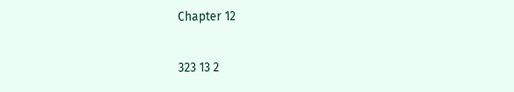Chapter 12

323 13 2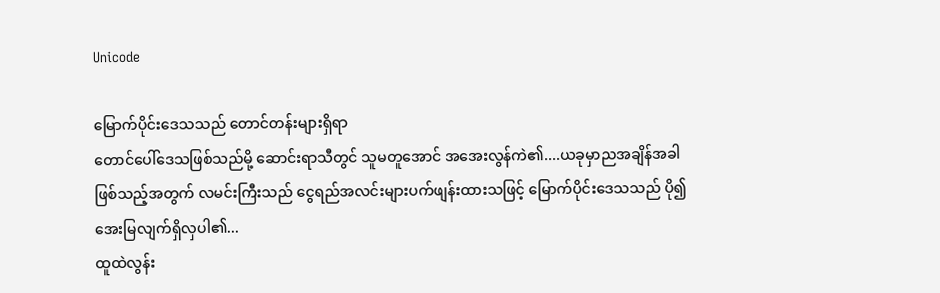Unicode

မြောက်ပိုင်းဒေသသည် တောင်တန်းများရှိရာ
တောင်ပေါ်ဒေသဖြစ်သည်မို့ ဆောင်းရာသီတွင် သူမတူအောင် အအေးလွန်ကဲ၏....ယခုမှာညအချိန်အခါဖြစ်သည့်အတွက် လမင်းကြီးသည် ငွေရည်အလင်းများပက်ဖျန်းထားသဖြင့် မြောက်ပိုင်းဒေသသည် ပို၍ အေးမြလျက်ရှိလှပါ၏...
ထူထဲလွန်း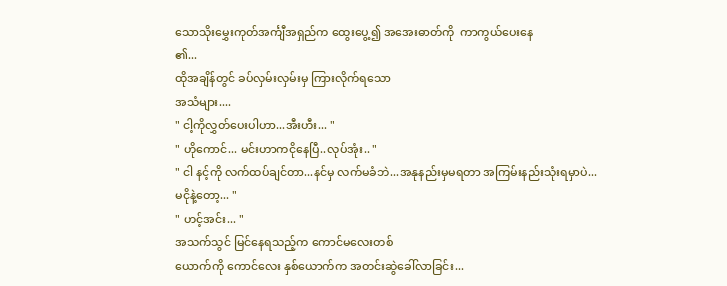သောသိုးမွှေးကုတ်အင်္ကျီအရှည်က ထွေးပွေ့၍ အအေးဓာတ်ကို  ကာကွယ်ပေးနေ
၏...
ထိုအချိန်တွင် ခပ်လှမ်းလှမ်းမှ ကြားလိုက်ရသော
အသံများ....
" ငါ့ကိုလွှတ်ပေးပါဟာ...အီးဟီး... "
" ဟိုကောင်... မင်းဟာကငိုနေပြီ..လုပ်အုံး.. "
" ငါ နင့်ကို လက်ထပ်ချင်တာ...နင်မှ လက်မခံဘဲ...အနုနည်းမှမရတာ အကြမ်းနည်းသုံးရမှာပဲ...
မငိုနဲ့တော့... "
" ဟင့်အင်း... "
အသက်သွင် မြင်နေရသည့်က ကောင်မလေးတစ်
ယောက်ကို ကောင်လေး နှစ်ယောက်က အတင်းဆွဲခေါ်လာခြင်း...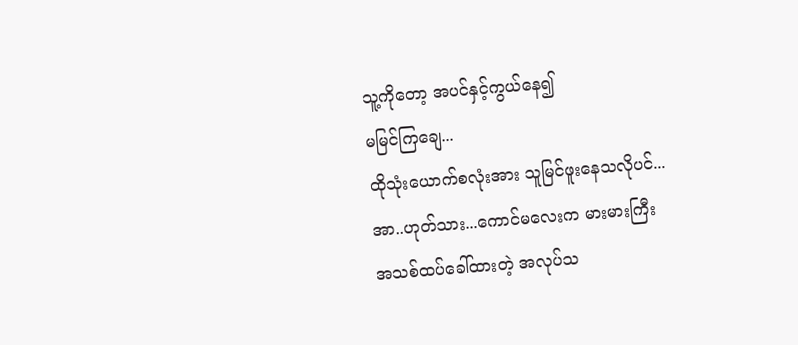သူ့ကိုတော့ အပင်နှင့်ကွယ်နေ၍
မမြင်ကြချေ...
ထိုသုံးယောက်စလုံးအား သူမြင်ဖူးနေသလိုပင်...
အာ..ဟုတ်သား...ကောင်မလေးက မားမားကြီး
အသစ်ထပ်ခေါ်ထားတဲ့ အလုပ်သ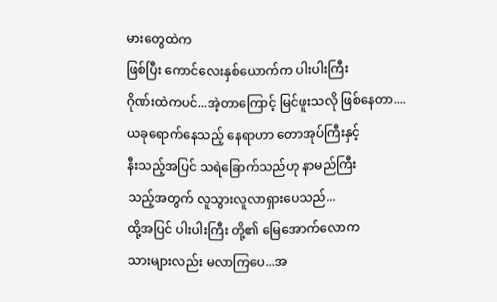မားတွေထဲက
ဖြစ်ပြီး ကောင်လေးနှစ်ယောက်က ပါးပါးကြီး
ဂိုဏ်းထဲကပင်...အဲ့တာကြောင့် မြင်ဖူးသလို ဖြစ်နေတာ....
ယခုရောက်နေသည့် နေရာဟာ တောအုပ်ကြီးနှင့်
နီးသည့်အပြင် သရဲခြောက်သည်ဟု နာမည်ကြီး
သည့်အတွက် လူသွားလူလာရှားပေသည်...
ထို့အပြင် ပါးပါးကြီး တို့၏ မြေအောက်လောက
သားများလည်း မလာကြပေ...အ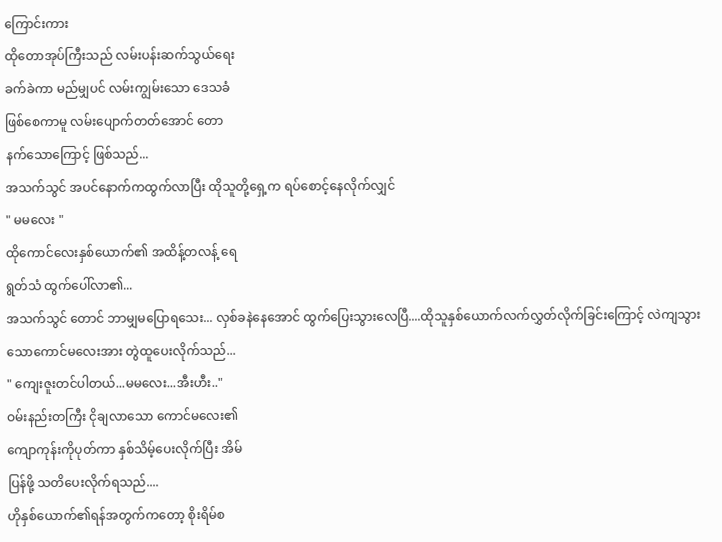ကြောင်းကား
ထိုတောအုပ်ကြီးသည် လမ်းပန်းဆက်သွယ်ရေး
ခက်ခဲကာ မည်မျှပင် လမ်းကျွမ်းသော ဒေသခံ
ဖြစ်စေကာမူ လမ်းပျောက်တတ်အောင် တော
နက်သောကြောင့် ဖြစ်သည်...
အသက်သွင် အပင်နောက်ကထွက်လာပြီး ထိုသူတို့ရှေ့က ရပ်စောင့်နေလိုက်လျှင်
" မမလေး "
ထိုကောင်လေးနှစ်ယောက်၏ အထိန့်တလန့် ရေ
ရွတ်သံ ထွက်ပေါ်လာ၏...
အသက်သွင် တောင် ဘာမျှမပြောရသေး... လှစ်ခနဲနေအောင် ထွက်ပြေးသွားလေပြီ....ထိုသူနှစ်ယောက်လက်လွှတ်လိုက်ခြင်းကြောင့် လဲကျသွားသောကောင်မလေးအား တွဲထူပေးလိုက်သည်...
" ကျေးဇူးတင်ပါတယ်...မမလေး...အီးဟီး.."
ဝမ်းနည်းတကြီး ငိုချလာသော ကောင်မလေး၏
ကျောကုန်းကိုပုတ်ကာ နှစ်သိမ့်ပေးလိုက်ပြီး အိမ်
ပြန်ဖို့ သတိပေးလိုက်ရသည်....
ဟိုနှစ်ယောက်၏ရန်အတွက်ကတော့ စိုးရိမ်စ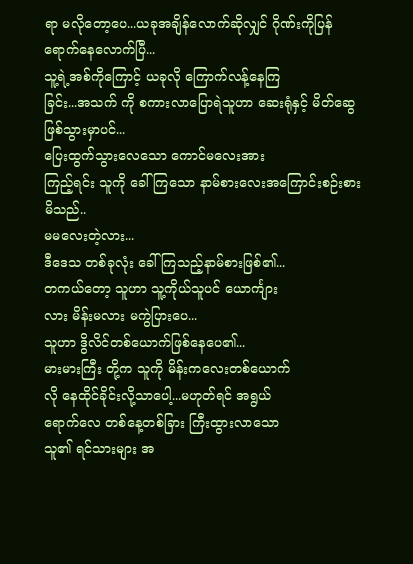ရာ မလိုတော့ပေ...ယခုအချိန်လောက်ဆိုလျှင် ဂိုဏ်းကိုပြန်ရောက်နေလောက်ပြီ...
သူ့ရဲ့အစ်ကိုကြောင့် ယခုလို ကြောက်လန့်နေကြ
ခြင်း...အသက် ကို စကားလာပြောရဲသူဟာ ဆေးရုံနှင့် မိတ်ဆွေဖြစ်သွားမှာပင်...
ပြေးထွက်သွားလေသော ကောင်မလေးအား
ကြည့်ရင်း သူကို ခေါ်ကြသော နာမ်စားလေးအကြောင်းစဉ်းစားမိသည်..
မမလေးတဲ့လား...
ဒီဒေသ တစ်ခုလုံး ခေါ်ကြသည့်နာမ်စားဖြစ်၏...
တကယ်တော့ သူဟာ သူ့ကိုယ်သူပင် ယောင်္ကျား
လား မိန်းမလား မကွဲပြားပေ...
သူဟာ ဒွိလိင်တစ်ယောက်ဖြစ်နေပေ၏...
မားမားကြီး တို့က သူကို မိန်းကလေးတစ်ယောက်
လို နေထိုင်ခိုင်းလို့သာပေါ့...မဟုတ်ရင် အရွယ်
ရောက်လေ တစ်နေ့တစ်ခြား ကြီးထွားလာသော
သူ၏ ရင်သားများ အ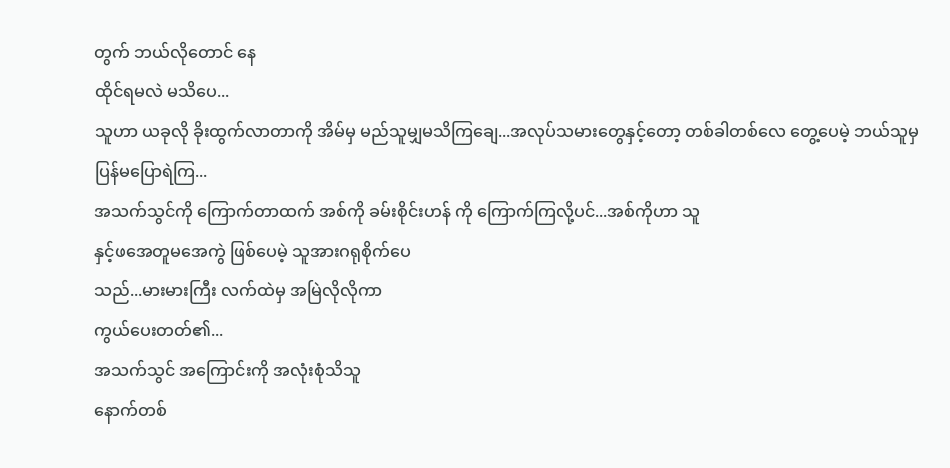တွက် ဘယ်လိုတောင် နေ
ထိုင်ရမလဲ မသိပေ...
သူဟာ ယခုလို ခိုးထွက်လာတာကို အိမ်မှ မည်သူမျှမသိကြချေ...အလုပ်သမားတွေနှင့်တော့ တစ်ခါတစ်လေ တွေ့ပေမဲ့ ဘယ်သူမှ ပြန်မပြောရဲကြ...
အသက်သွင်ကို ကြောက်တာထက် အစ်ကို ခမ်းစိုင်းဟန် ကို ကြောက်ကြလို့ပင်...အစ်ကိုဟာ သူ
နှင့်ဖအေတူမအေကွဲ ဖြစ်ပေမဲ့ သူအားဂရုစိုက်ပေ
သည်...မားမားကြီး လက်ထဲမှ အမြဲလိုလိုကာ
ကွယ်ပေးတတ်၏...
အသက်သွင် အကြောင်းကို အလုံးစုံသိသူ
နောက်တစ်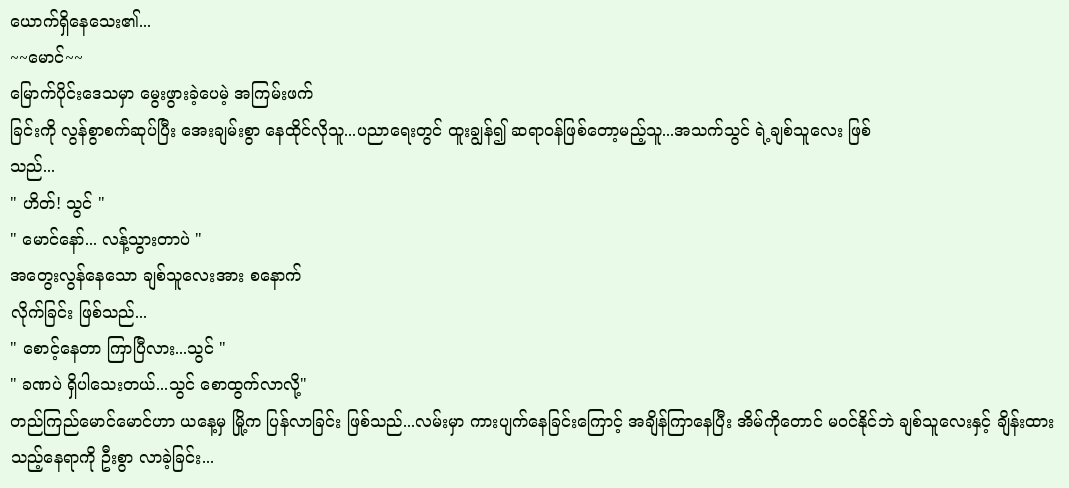ယောက်ရှိနေသေး၏...
~~မောင်~~
မြောက်ပိုင်းဒေသမှာ မွေးဖွားခဲ့ပေမဲ့ အကြမ်းဖက်
ခြင်းကို လွန်စွာစက်ဆုပ်ပြီး အေးချမ်းစွာ နေထိုင်လိုသူ...ပညာရေးတွင် ထူးချွန်၍ ဆရာဝန်ဖြစ်တော့မည့်သူ...အသက်သွင် ရဲ့ချစ်သူလေး ဖြစ်
သည်...
" ဟိတ်! သွင် "
" မောင်နော်... လန့်သွားတာပဲ "
အတွေးလွန်နေသော ချစ်သူလေးအား စနောက်
လိုက်ခြင်း ဖြစ်သည်...
" စောင့်နေတာ ကြာပြီလား...သွင် "
" ခဏပဲ ရှိပါသေးတယ်...သွင် စောထွက်လာလို့"
တည်ကြည်မောင်မောင်ဟာ ယနေ့မှ မြို့က ပြန်လာခြင်း ဖြစ်သည်...လမ်းမှာ ကားပျက်နေခြင်းကြောင့် အချိန်ကြာနေပြီး အိမ်ကိုတောင် မဝင်နိုင်ဘဲ ချစ်သူလေးနှင့် ချိန်းထားသည့်နေရာကို ဦးစွာ လာခဲ့ခြင်း...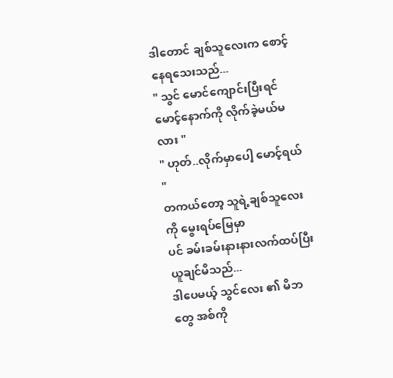ဒါတောင် ချစ်သူလေးက စောင့်နေရသေးသည်...
" သွင် မောင်ကျောင်းပြီးရင် မောင့်နောက်ကို လိုက်ခဲ့မယ်မလား "
" ဟုတ်..လိုက်မှာပေါ့ မောင့်ရယ် "
တကယ်တော့ သူရဲ့ချစ်သူလေးကို မွေးရပ်မြေမှာ
ပင် ခမ်းခမ်းနားနားလက်ထပ်ပြီး ယူချင်မိသည်...
ဒါပေမယ့် သွင်လေး ၏ မိဘတွေ အစ်ကို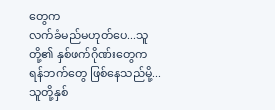တွေက
လက်ခံမည်မဟုတ်ပေ...သူတို့၏ နှစ်ဖက်ဂိုဏ်းတွေက ရန်ဘက်တွေ ဖြစ်နေသည်မို့...
သူတို့နှစ်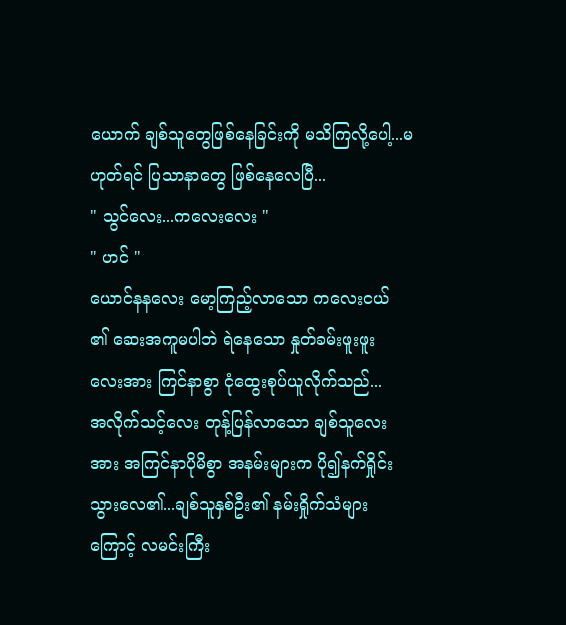ယောက် ချစ်သူတွေဖြစ်နေခြင်းကို မသိကြလို့ပေါ့...မဟုတ်ရင် ပြသာနာတွေ ဖြစ်နေလေပြီ...
" သွင်လေး...ကလေးလေး "
" ဟင် "
ယောင်နနလေး မော့ကြည့်လာသော ကလေးငယ်
၏ ဆေးအကူမပါဘဲ ရဲနေသော နှုတ်ခမ်းဖူးဖူး
လေးအား ကြင်နာစွာ ငုံထွေးစုပ်ယူလိုက်သည်...
အလိုက်သင့်လေး တုန့်ပြန်လာသော ချစ်သူလေး
အား အကြင်နာပိုမိစွာ အနမ်းများက ပို၍နက်ရှိုင်း
သွားလေ၏...ချစ်သူနှစ်ဦး၏ နမ်းရှိုက်သံများ
ကြောင့် လမင်းကြီး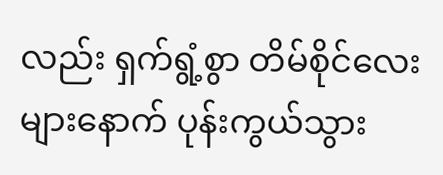လည်း ရှက်ရွံ့စွာ တိမ်စိုင်လေးများနောက် ပုန်းကွယ်သွား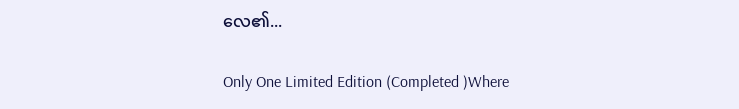လေ၏...

Only One Limited Edition (Completed )Where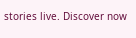stories live. Discover now